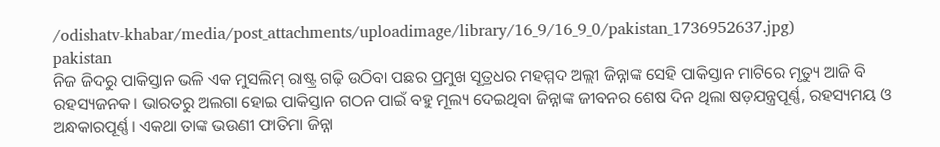/odishatv-khabar/media/post_attachments/uploadimage/library/16_9/16_9_0/pakistan_1736952637.jpg)
pakistan
ନିଜ ଜିଦରୁ ପାକିସ୍ତାନ ଭଳି ଏକ ମୁସଲିମ୍ ରାଷ୍ଟ୍ର ଗଢ଼ି ଉଠିବା ପଛର ପ୍ରମୁଖ ସୂତ୍ରଧର ମହମ୍ମଦ ଅଲ୍ଲୀ ଜିନ୍ନାଙ୍କ ସେହି ପାକିସ୍ତାନ ମାଟିରେ ମୃତ୍ୟୁ ଆଜି ବି ରହସ୍ୟଜନକ। ଭାରତରୁ ଅଲଗା ହୋଇ ପାକିସ୍ତାନ ଗଠନ ପାଇଁ ବହୁ ମୂଲ୍ୟ ଦେଇଥିବା ଜିନ୍ନାଙ୍କ ଜୀବନର ଶେଷ ଦିନ ଥିଲା ଷଡ଼ଯନ୍ତ୍ରପୂର୍ଣ୍ଣ, ରହସ୍ୟମୟ ଓ ଅନ୍ଧକାରପୂର୍ଣ୍ଣ। ଏକଥା ତାଙ୍କ ଭଉଣୀ ଫାତିମା ଜିନ୍ନା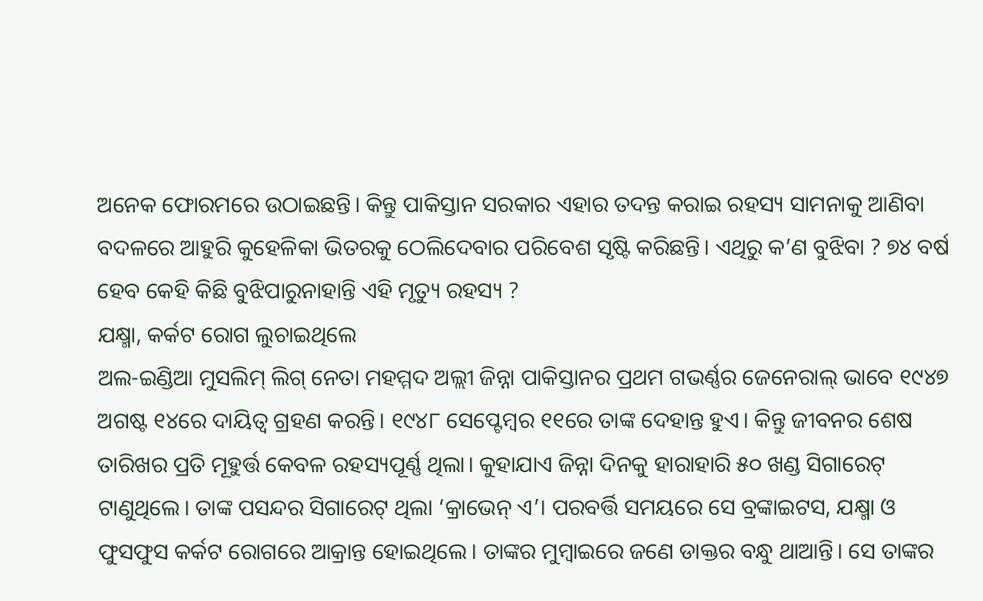ଅନେକ ଫୋରମରେ ଉଠାଇଛନ୍ତି। କିନ୍ତୁ ପାକିସ୍ତାନ ସରକାର ଏହାର ତଦନ୍ତ କରାଇ ରହସ୍ୟ ସାମନାକୁ ଆଣିବା ବଦଳରେ ଆହୁରି କୁହେଳିକା ଭିତରକୁ ଠେଲିଦେବାର ପରିବେଶ ସୃଷ୍ଟି କରିଛନ୍ତି। ଏଥିରୁ କ’ଣ ବୁଝିବା ? ୭୪ ବର୍ଷ ହେବ କେହି କିଛି ବୁଝିପାରୁନାହାନ୍ତି ଏହି ମୃତ୍ୟୁ ରହସ୍ୟ ?
ଯକ୍ଷ୍ମା, କର୍କଟ ରୋଗ ଲୁଚାଇଥିଲେ
ଅଲ-ଇଣ୍ଡିଆ ମୁସଲିମ୍ ଲିଗ୍ ନେତା ମହମ୍ମଦ ଅଲ୍ଲୀ ଜିନ୍ନା ପାକିସ୍ତାନର ପ୍ରଥମ ଗଭର୍ଣ୍ଣର ଜେନେରାଲ୍ ଭାବେ ୧୯୪୭ ଅଗଷ୍ଟ ୧୪ରେ ଦାୟିତ୍ବ ଗ୍ରହଣ କରନ୍ତି। ୧୯୪୮ ସେପ୍ଟେମ୍ବର ୧୧ରେ ତାଙ୍କ ଦେହାନ୍ତ ହୁଏ। କିନ୍ତୁ ଜୀବନର ଶେଷ ତାରିଖର ପ୍ରତି ମୂହୁର୍ତ୍ତ କେବଳ ରହସ୍ୟପୂର୍ଣ୍ଣ ଥିଲା। କୁହାଯାଏ ଜିନ୍ନା ଦିନକୁ ହାରାହାରି ୫୦ ଖଣ୍ଡ ସିଗାରେଟ୍ ଟାଣୁଥିଲେ। ତାଙ୍କ ପସନ୍ଦର ସିଗାରେଟ୍ ଥିଲା ‘କ୍ରାଭେନ୍ ଏ’। ପରବର୍ତ୍ତି ସମୟରେ ସେ ବ୍ରଙ୍କାଇଟସ, ଯକ୍ଷ୍ମା ଓ ଫୁସଫୁସ କର୍କଟ ରୋଗରେ ଆକ୍ରାନ୍ତ ହୋଇଥିଲେ। ତାଙ୍କର ମୁମ୍ବାଇରେ ଜଣେ ଡାକ୍ତର ବନ୍ଧୁ ଥାଆନ୍ତି। ସେ ତାଙ୍କର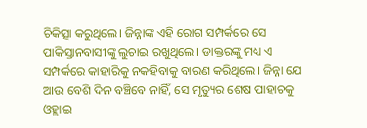ଚିକିତ୍ସା କରୁଥିଲେ। ଜିନ୍ନାଙ୍କ ଏହି ରୋଗ ସମ୍ପର୍କରେ ସେ ପାକିସ୍ତାନବାସୀଙ୍କୁ ଲୁଚାଇ ରଖୁଥିଲେ। ଡାକ୍ତରଙ୍କୁ ମଧ୍ୟ ଏ ସମ୍ପର୍କରେ କାହାରିକୁ ନକହିବାକୁ ବାରଣ କରିଥିଲେ। ଜିନ୍ନା ଯେ ଆଉ ବେଶି ଦିନ ବଞ୍ଚିବେ ନାହିଁ, ସେ ମୃତ୍ୟୁର ଶେଷ ପାହାଚକୁ ଓହ୍ଲାଇ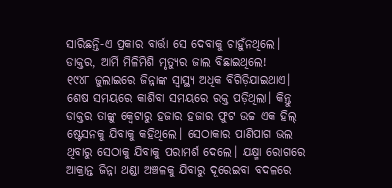ସାରିଛନ୍ତି-ଏ ପ୍ରକାର ବାର୍ତ୍ତା ସେ ଦେବାକୁ ଚାହୁଁନଥିଲେ।
ଡାକ୍ତର, ଆର୍ମି ମିଳିମିଶି ମୃତ୍ୟୁର ଜାଲ ବିଛାଇଥିଲେ!
୧୯୪୮ ଜୁଲାଇରେ ଜିନ୍ନାଙ୍କ ସ୍ବାସ୍ଥ୍ୟ ଅଧିକ ବିଗିଡ଼ିଯାଇଥାଏ। ଶେଷ ସମୟରେ କାଶିବା ସମୟରେ ରକ୍ତ ପଡ଼ିଥିଲା। କିନ୍ତୁ ଡାକ୍ତର ତାଙ୍କୁ କ୍ୱେଟାରୁ ହଜାର ହଜାର ଫୁଟ ଉଚ୍ଚ ଏକ ହିଲ୍ ଷ୍ଟେସନକୁ ଯିବାକୁ କହିଥିଲେ। ସେଠାକାର ପାଣିପାଗ ଭଲ ଥିବାରୁ ସେଠାକୁ ଯିବାକୁ ପରାମର୍ଶ ଦେଲେ। ଯକ୍ଷ୍ମା ରୋଗରେ ଆକ୍ରାନ୍ତ ଜିନ୍ନା ଥଣ୍ଡା ଅଞ୍ଚଳକୁ ଯିବାରୁ ଦୂରେଇବା ବଦଳରେ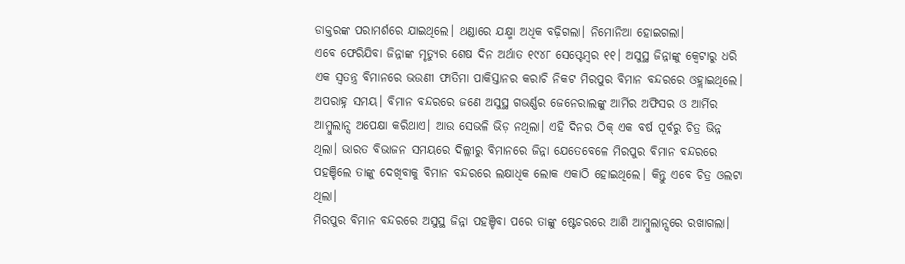ଡାକ୍ତରଙ୍କ ପରାମର୍ଶରେ ଯାଇଥିଲେ। ଥଣ୍ଡାରେ ଯକ୍ଷ୍ମା ଅଧିକ ବଢ଼ିଗଲା। ନିମୋନିଆ ହୋଇଗଲା।
ଏବେ ଫେରିଯିବା ଜିନ୍ନାଙ୍କ ମୃତ୍ୟୁର ଶେଷ ଦିନ ଅର୍ଥାତ ୧୯୪୮ ସେପ୍ଟେମ୍ବର ୧୧। ଅସୁସ୍ଥ ଜିନ୍ନାଙ୍କୁ କ୍ୱେଟାରୁ ଧରି ଏକ ସ୍ବତନ୍ତ୍ର ବିମାନରେ ଭଉଣୀ ଫାତିମା ପାକିସ୍ତାନର କରାଚି ନିକଟ ମିରପୁର ବିମାନ ବନ୍ଦରରେ ଓହ୍ଲାଇଥିଲେ। ଅପରାହ୍ନ ସମୟ। ବିମାନ ବନ୍ଦରରେ ଜଣେ ଅସୁସ୍ଥ ଗଭର୍ଣ୍ଣର ଜେନେରାଲଙ୍କୁ ଆର୍ମିର ଅଫିସର ଓ ଆର୍ମିର ଆମ୍ବୁଲାନ୍ସ ଅପେକ୍ଷା କରିଥାଏ। ଆଉ ସେଭଳି ଭିଡ଼ ନଥିଲା। ଏହି ଦିନର ଠିକ୍ ଏକ ବର୍ଷ ପୂର୍ବରୁ ଚିତ୍ର ଭିନ୍ନ ଥିଲା। ଭାରତ ବିଭାଜନ ସମୟରେ ଦିଲ୍ଲୀରୁ ବିମାନରେ ଜିନ୍ନା ଯେତେବେଳେ ମିରପୁର ବିମାନ ବନ୍ଦରରେ ପହଞ୍ଚିଲେ ତାଙ୍କୁ ଦେଖିବାକୁ ବିମାନ ବନ୍ଦରରେ ଲକ୍ଷାଧିକ ଲୋକ ଏକାଠି ହୋଇଥିଲେ। କିନ୍ତୁ ଏବେ ଚିତ୍ର ଓଲଟା ଥିଲା।
ମିରପୁର ବିମାନ ବନ୍ଦରରେ ଅସୁସ୍ଥ ଜିନ୍ନା ପହଞ୍ଚିବା ପରେ ତାଙ୍କୁ ଷ୍ଟେଚରରେ ଆଣି ଆମ୍ବୁଲାନ୍ସରେ ରଖାଗଲା।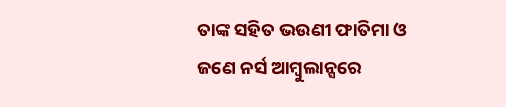ତାଙ୍କ ସହିତ ଭଉଣୀ ଫାତିମା ଓ ଜଣେ ନର୍ସ ଆମ୍ବୁଲାନ୍ସରେ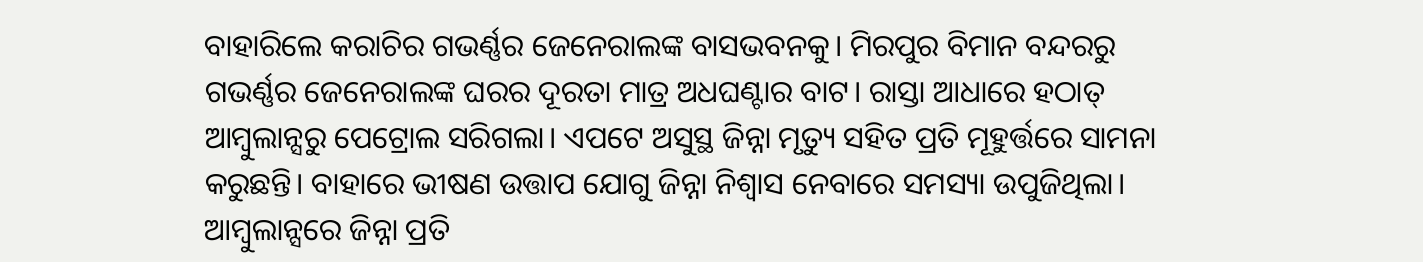ବାହାରିଲେ କରାଚିର ଗଭର୍ଣ୍ଣର ଜେନେରାଲଙ୍କ ବାସଭବନକୁ। ମିରପୁର ବିମାନ ବନ୍ଦରରୁ ଗଭର୍ଣ୍ଣର ଜେନେରାଲଙ୍କ ଘରର ଦୂରତା ମାତ୍ର ଅଧଘଣ୍ଟାର ବାଟ। ରାସ୍ତା ଆଧାରେ ହଠାତ୍ ଆମ୍ବୁଲାନ୍ସରୁ ପେଟ୍ରୋଲ ସରିଗଲା। ଏପଟେ ଅସୁସ୍ଥ ଜିନ୍ନା ମୃତ୍ୟୁ ସହିତ ପ୍ରତି ମୂହୁର୍ତ୍ତରେ ସାମନା କରୁଛନ୍ତି। ବାହାରେ ଭୀଷଣ ଉତ୍ତାପ ଯୋଗୁ ଜିନ୍ନା ନିଶ୍ବାସ ନେବାରେ ସମସ୍ୟା ଉପୁଜିଥିଲା। ଆମ୍ବୁଲାନ୍ସରେ ଜିନ୍ନା ପ୍ରତି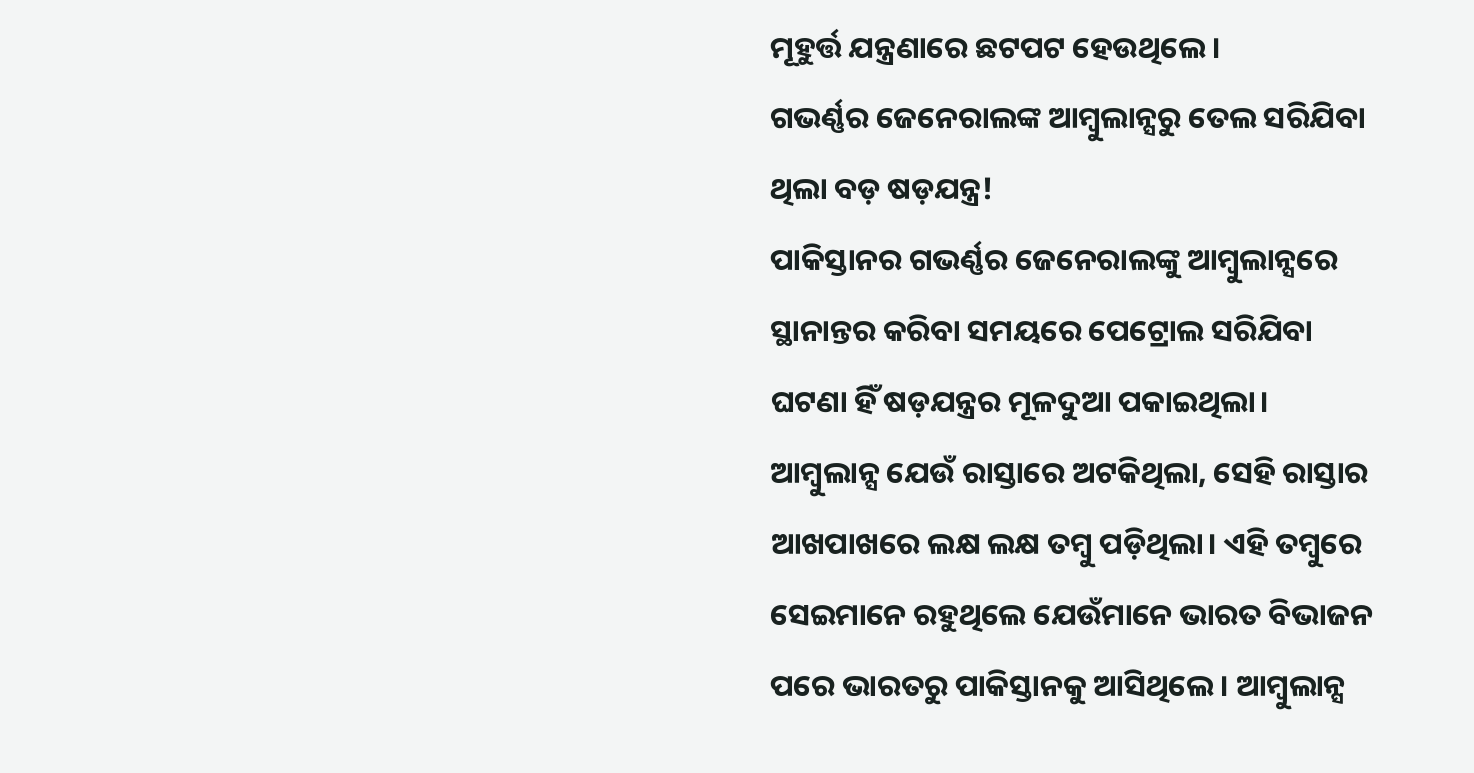ମୂହୁର୍ତ୍ତ ଯନ୍ତ୍ରଣାରେ ଛଟପଟ ହେଉଥିଲେ।
ଗଭର୍ଣ୍ଣର ଜେନେରାଲଙ୍କ ଆମ୍ବୁଲାନ୍ସରୁ ତେଲ ସରିଯିବା ଥିଲା ବଡ଼ ଷଡ଼ଯନ୍ତ୍ର!
ପାକିସ୍ତାନର ଗଭର୍ଣ୍ଣର ଜେନେରାଲଙ୍କୁ ଆମ୍ବୁଲାନ୍ସରେ ସ୍ଥାନାନ୍ତର କରିବା ସମୟରେ ପେଟ୍ରୋଲ ସରିଯିବା ଘଟଣା ହିଁ ଷଡ଼ଯନ୍ତ୍ରର ମୂଳଦୁଆ ପକାଇଥିଲା। ଆମ୍ବୁଲାନ୍ସ ଯେଉଁ ରାସ୍ତାରେ ଅଟକିଥିଲା, ସେହି ରାସ୍ତାର ଆଖପାଖରେ ଲକ୍ଷ ଲକ୍ଷ ତମ୍ବୁ ପଡ଼ିଥିଲା। ଏହି ତମ୍ବୁରେ ସେଇମାନେ ରହୁଥିଲେ ଯେଉଁମାନେ ଭାରତ ବିଭାଜନ ପରେ ଭାରତରୁ ପାକିସ୍ତାନକୁ ଆସିଥିଲେ। ଆମ୍ବୁଲାନ୍ସ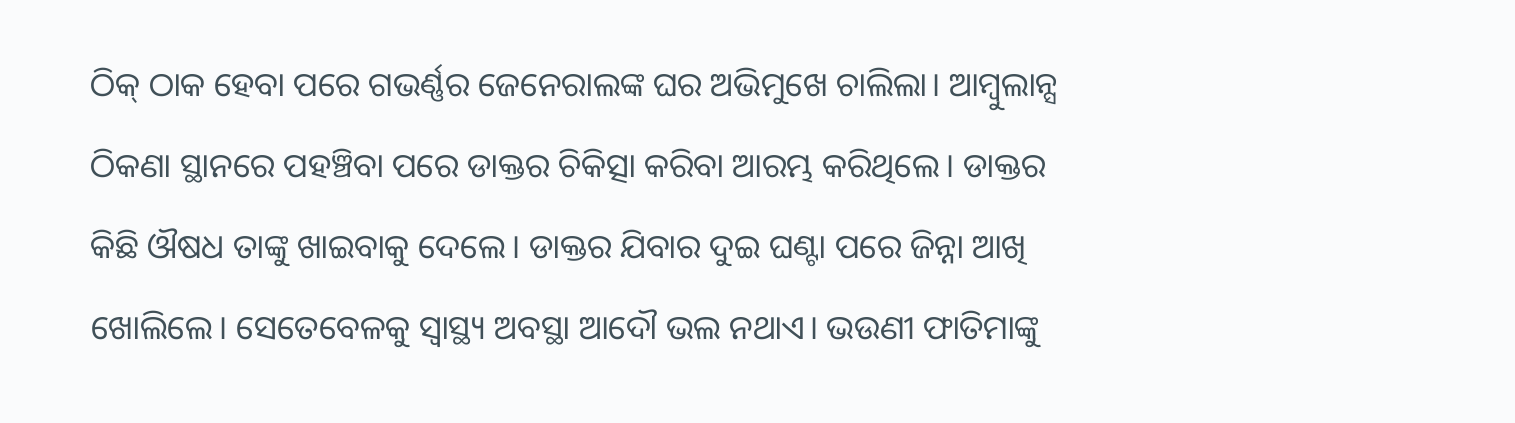ଠିକ୍ ଠାକ ହେବା ପରେ ଗଭର୍ଣ୍ଣର ଜେନେରାଲଙ୍କ ଘର ଅଭିମୁଖେ ଚାଲିଲା। ଆମ୍ବୁଲାନ୍ସ ଠିକଣା ସ୍ଥାନରେ ପହଞ୍ଚିବା ପରେ ଡାକ୍ତର ଚିକିତ୍ସା କରିବା ଆରମ୍ଭ କରିଥିଲେ। ଡାକ୍ତର କିଛି ଔଷଧ ତାଙ୍କୁ ଖାଇବାକୁ ଦେଲେ। ଡାକ୍ତର ଯିବାର ଦୁଇ ଘଣ୍ଟା ପରେ ଜିନ୍ନା ଆଖି ଖୋଲିଲେ। ସେତେବେଳକୁ ସ୍ବାସ୍ଥ୍ୟ ଅବସ୍ଥା ଆଦୌ ଭଲ ନଥାଏ। ଭଉଣୀ ଫାତିମାଙ୍କୁ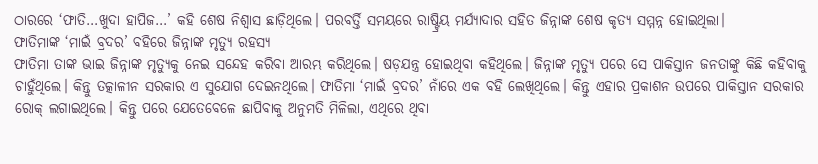ଠାରରେ ‘ଫାତି…ଖୁଦା ହାପିଜ…’ କହି ଶେଷ ନିଶ୍ବାସ ଛାଡ଼ିଥିଲେ। ପରବର୍ତ୍ତି ସମୟରେ ରାଷ୍ଟ୍ରିୟ ମର୍ଯ୍ୟାଦାର ସହିତ ଜିନ୍ନାଙ୍କ ଶେଷ କୃତ୍ୟ ସମ୍ମନ୍ନ ହୋଇଥିଲା।
ଫାତିମାଙ୍କ ‘ମାଇଁ ବ୍ରଦର’ ବହିରେ ଜିନ୍ନାଙ୍କ ମୃତ୍ୟୁ ରହସ୍ୟ
ଫାତିମା ତାଙ୍କ ଭାଇ ଜିନ୍ନାଙ୍କ ମୃତ୍ୟୁକୁ ନେଇ ସନ୍ଦେହ କରିବା ଆରମ୍ଭ କରିଥିଲେ। ଷଡ଼ଯନ୍ତ୍ର ହୋଇଥିବା କହିଥିଲେ। ଜିନ୍ନାଙ୍କ ମୃତ୍ୟୁ ପରେ ସେ ପାକିସ୍ତାନ ଜନତାଙ୍କୁ କିଛି କହିବାକୁ ଚାହୁଁଥିଲେ। କିନ୍ତୁ ତତ୍କାଳୀନ ସରକାର ଏ ସୁଯୋଗ ଦେଇନଥିଲେ। ଫାତିମା ‘ମାଇଁ ବ୍ରଦର’ ନାଁରେ ଏକ ବହି ଲେଖିଥିଲେ। କିନ୍ତୁ ଏହାର ପ୍ରକାଶନ ଉପରେ ପାକିସ୍ତାନ ସରକାର ରୋକ୍ ଲଗାଇଥିଲେ। କିନ୍ତୁ ପରେ ଯେତେବେଳେ ଛାପିବାକୁ ଅନୁମତି ମିଳିଲା, ଏଥିରେ ଥିବା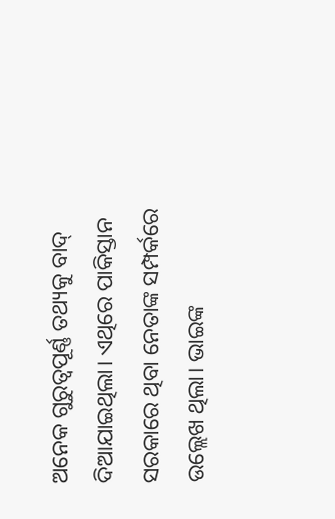ଅନେକ ଗୁରୁତ୍ବପୂର୍ଣ୍ଣ ତଥ୍ୟକୁ ବାଦ୍ ଦିଆଯାଇଥିଲା। ଏଥିରେ ପାକିସ୍ତାନ ସରକାରେ ଥିବା ନେତାଙ୍କ ସମ୍ପର୍କରେ ଉଲ୍ଲେଖ ଥିଲା। ଭାଇଙ୍କ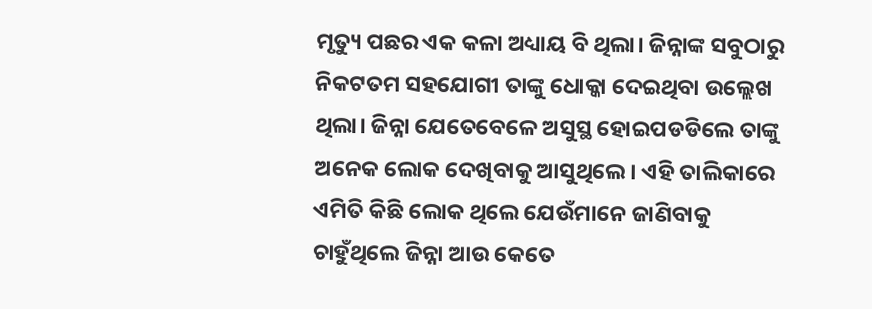ମୃତ୍ୟୁ ପଛର ଏକ କଳା ଅଧ୍ୟାୟ ବି ଥିଲା। ଜିନ୍ନାଙ୍କ ସବୁଠାରୁ ନିକଟତମ ସହଯୋଗୀ ତାଙ୍କୁ ଧୋକ୍କା ଦେଇଥିବା ଉଲ୍ଲେଖ ଥିଲା। ଜିନ୍ନା ଯେତେବେଳେ ଅସୁସ୍ଥ ହୋଇପଡଡିଲେ ତାଙ୍କୁ ଅନେକ ଲୋକ ଦେଖିବାକୁ ଆସୁଥିଲେ। ଏହି ତାଲିକାରେ ଏମିତି କିଛି ଲୋକ ଥିଲେ ଯେଉଁମାନେ ଜାଣିବାକୁ ଚାହୁଁଥିଲେ ଜିନ୍ନା ଆଉ କେତେ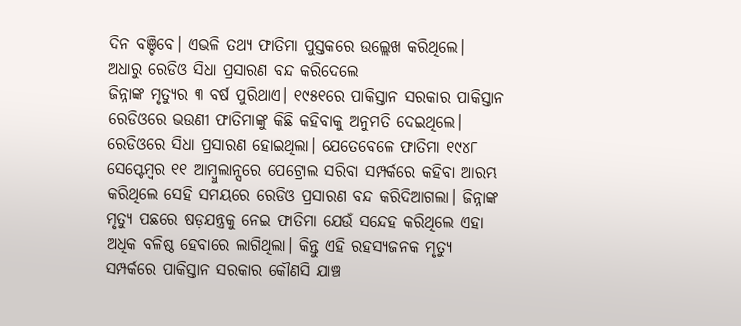ଦିନ ବଞ୍ଚିବେ। ଏଭଳି ତଥ୍ୟ ଫାତିମା ପୁସ୍ତକରେ ଉଲ୍ଲେଖ କରିଥିଲେ।
ଅଧାରୁ ରେଡିଓ ସିଧା ପ୍ରସାରଣ ବନ୍ଦ କରିଦେଲେ
ଜିନ୍ନାଙ୍କ ମୃତ୍ୟୁର ୩ ବର୍ଷ ପୁରିଥାଏ। ୧୯୫୧ରେ ପାକିସ୍ତାନ ସରକାର ପାକିସ୍ତାନ ରେଡିଓରେ ଭଉଣୀ ଫାତିମାଙ୍କୁ କିଛି କହିବାକୁ ଅନୁମତି ଦେଇଥିଲେ। ରେଡିଓରେ ସିଧା ପ୍ରସାରଣ ହୋଇଥିଲା। ଯେତେବେଳେ ଫାତିମା ୧୯୪୮ ସେପ୍ଟେମ୍ବର ୧୧ ଆମ୍ବୁଲାନ୍ସରେ ପେଟ୍ରୋଲ ସରିବା ସମ୍ପର୍କରେ କହିବା ଆରମ୍ଭ କରିଥିଲେ ସେହି ସମୟରେ ରେଡିଓ ପ୍ରସାରଣ ବନ୍ଦ କରିଦିଆଗଲା। ଜିନ୍ନାଙ୍କ ମୃତ୍ୟୁ ପଛରେ ଷଡ଼ଯନ୍ତ୍ରକୁ ନେଇ ଫାତିମା ଯେଉଁ ସନ୍ଦେହ କରିଥିଲେ ଏହା ଅଧିକ ବଳିଷ୍ଠ ହେବାରେ ଲାଗିଥିଲା। କିନ୍ତୁ ଏହି ରହସ୍ୟଜନକ ମୃତ୍ୟୁ ସମ୍ପର୍କରେ ପାକିସ୍ତାନ ସରକାର କୌଣସି ଯାଞ୍ଚ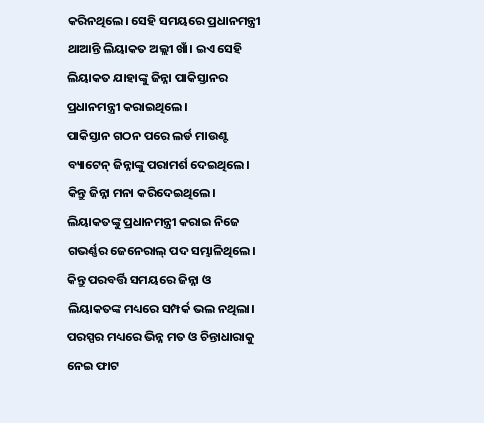କରିନଥିଲେ। ସେହି ସମୟରେ ପ୍ରଧାନମନ୍ତ୍ରୀ ଥାଆନ୍ତି ଲିୟାକତ ଅଲ୍ଲୀ ଖାଁ। ଇଏ ସେହି ଲିୟାକତ ଯାହାଙ୍କୁ ଜିନ୍ନା ପାକିସ୍ତାନର ପ୍ରଧାନମନ୍ତ୍ରୀ କରାଇଥିଲେ।
ପାକିସ୍ତାନ ଗଠନ ପରେ ଲର୍ଡ ମାଉଣ୍ଟ ବ୍ୟାଟେନ୍ ଜିନ୍ନାଙ୍କୁ ପରାମର୍ଶ ଦେଇଥିଲେ। କିନ୍ତୁ ଜିନ୍ନା ମନା କରିଦେଇଥିଲେ। ଲିୟାକତଙ୍କୁ ପ୍ରଧାନମନ୍ତ୍ରୀ କରାଇ ନିଜେ ଗଭର୍ଣ୍ଣର ଜେନେରାଲ୍ ପଦ ସମ୍ଭାଳିଥିଲେ। କିନ୍ତୁ ପରବର୍ତ୍ତି ସମୟରେ ଜିନ୍ନା ଓ ଲିୟାକତଙ୍କ ମଧ୍ୟରେ ସମ୍ପର୍କ ଭଲ ନଥିଲା। ପରସ୍ପର ମଧ୍ୟରେ ଭିନ୍ନ ମତ ଓ ଚିନ୍ତାଧାରାକୁ ନେଇ ଫାଟ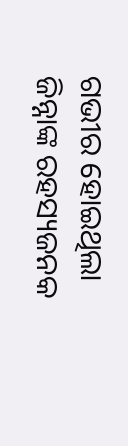ଗଭୀର ହୋଇଥିଲା ଜିନ୍ନାଙ୍କ ରହସ୍ୟଜନକ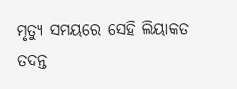ମୃତ୍ୟୁ ସମୟରେ ସେହି ଲିୟାକତ ତଦନ୍ତ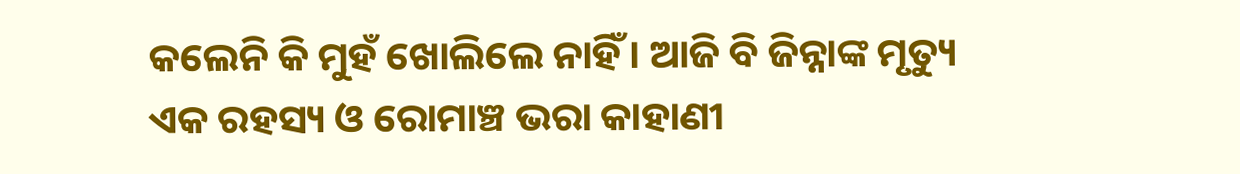କଲେନି କି ମୁହଁ ଖୋଲିଲେ ନାହିଁ। ଆଜି ବି ଜିନ୍ନାଙ୍କ ମୃତ୍ୟୁ ଏକ ରହସ୍ୟ ଓ ରୋମାଞ୍ଚ ଭରା କାହାଣୀ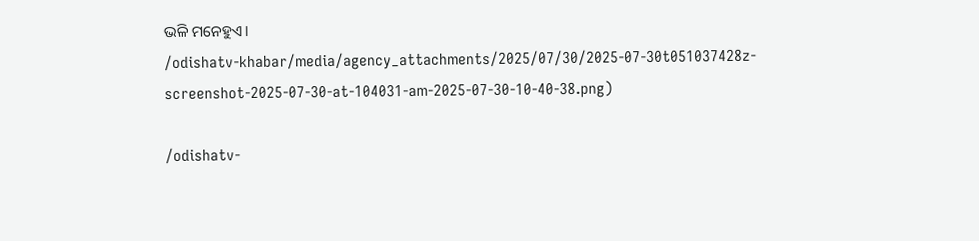ଭଳି ମନେହୁଏ।
/odishatv-khabar/media/agency_attachments/2025/07/30/2025-07-30t051037428z-screenshot-2025-07-30-at-104031-am-2025-07-30-10-40-38.png)

/odishatv-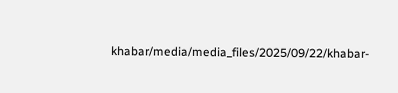khabar/media/media_files/2025/09/22/khabar-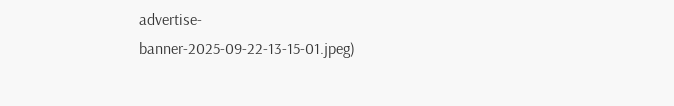advertise-banner-2025-09-22-13-15-01.jpeg)